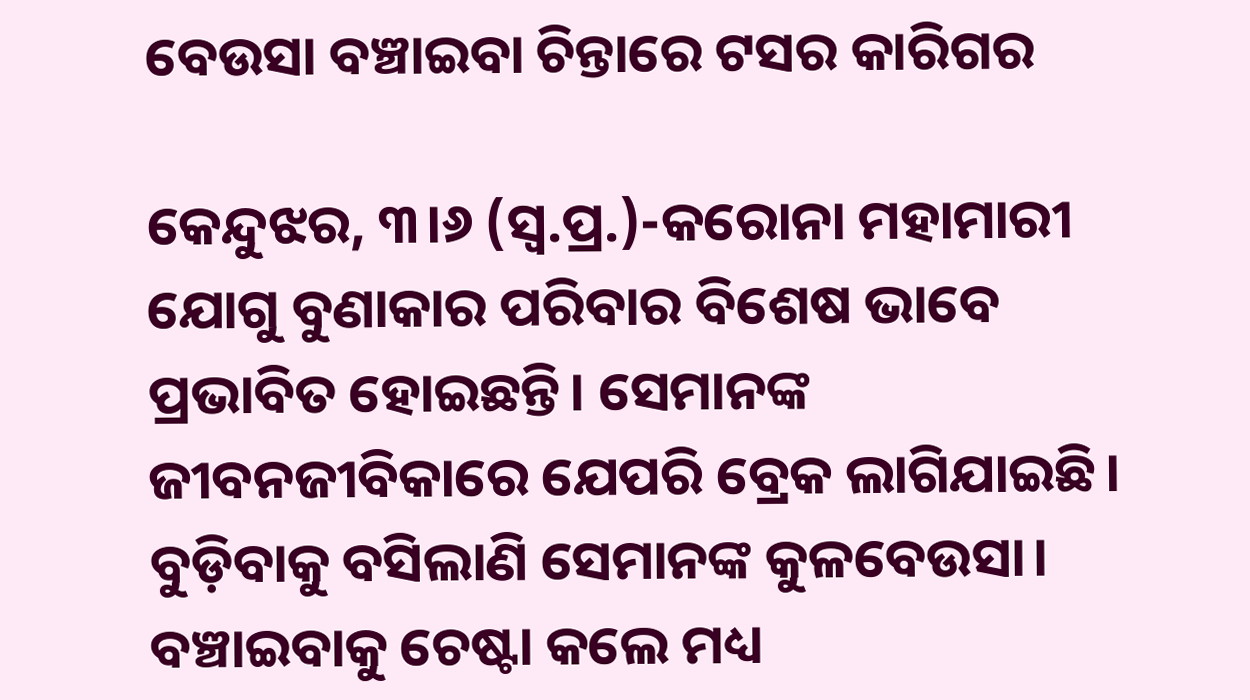ବେଉସା ବଞ୍ଚାଇବା ଚିନ୍ତାରେ ଟସର କାରିଗର

କେନ୍ଦୁଝର, ୩।୬ (ସ୍ବ.ପ୍ର.)-କରୋନା ମହାମାରୀ ଯୋଗୁ ବୁଣାକାର ପରିବାର ବିଶେଷ ଭାବେ ପ୍ରଭାବିତ ହୋଇଛନ୍ତି। ସେମାନଙ୍କ ଜୀବନଜୀବିକାରେ ଯେପରି ବ୍ରେକ ଲାଗିଯାଇଛି। ବୁଡ଼ିବାକୁ ବସିଲାଣି ସେମାନଙ୍କ କୁଳବେଉସା। ବଞ୍ଚାଇବାକୁ ଚେଷ୍ଟା କଲେ ମଧ୍ୟ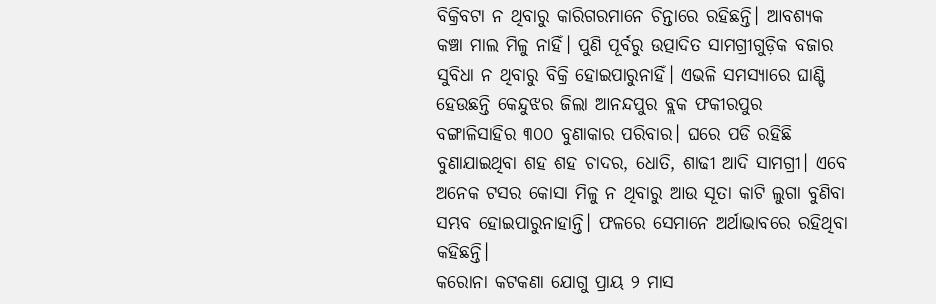ବିକ୍ରିବଟା ନ ଥିବାରୁ କାରିଗରମାନେ ଚିନ୍ତାରେ ରହିଛନ୍ତି। ଆବଶ୍ୟକ କଞ୍ଚା ମାଲ ମିଳୁ ନାହିଁ। ପୁଣି ପୂର୍ବରୁ ଉତ୍ପାଦିତ ସାମଗ୍ରୀଗୁଡ଼ିକ ବଜାର ସୁବିଧା ନ ଥିବାରୁ ବିକ୍ରି ହୋଇପାରୁନାହିଁ। ଏଭଳି ସମସ୍ୟାରେ ଘାଣ୍ଟି ହେଉଛନ୍ତି କେନ୍ଦୁଝର ଜିଲା ଆନନ୍ଦପୁର ବ୍ଲକ ଫକୀରପୁର ବଙ୍ଗାଳିସାହିର ୩୦୦ ବୁଣାକାର ପରିବାର। ଘରେ ପଡି ରହିଛି ବୁଣାଯାଇଥିବା ଶହ ଶହ ଚାଦର, ଧୋତି, ଶାଢୀ ଆଦି ସାମଗ୍ରୀ। ଏବେ ଅନେକ ଟସର କୋସା ମିଳୁ ନ ଥିବାରୁ ଆଉ ସୂତା କାଟି ଲୁଗା ବୁଣିବା ସମ୍ଭବ ହୋଇପାରୁନାହାନ୍ତି। ଫଳରେ ସେମାନେ ଅର୍ଥାଭାବରେ ରହିଥିବା କହିଛନ୍ତି।
କରୋନା କଟକଣା ଯୋଗୁ ପ୍ରାୟ ୨ ମାସ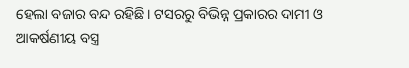ହେଲା ବଜାର ବନ୍ଦ ରହିଛି। ଟସରରୁ ବିଭିନ୍ନ ପ୍ରକାରର ଦାମୀ ଓ ଆକର୍ଷଣୀୟ ବସ୍ତ୍ର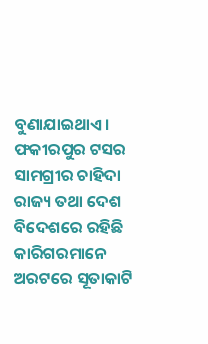ବୁଣାଯାଇଥାଏ। ଫକୀରପୁର ଟସର ସାମଗ୍ରୀର ଚାହିଦା ରାଜ୍ୟ ତଥା ଦେଶ ବିଦେଶରେ ରହିଛି କାରିଗରମାନେ ଅରଟରେ ସୂତାକାଟି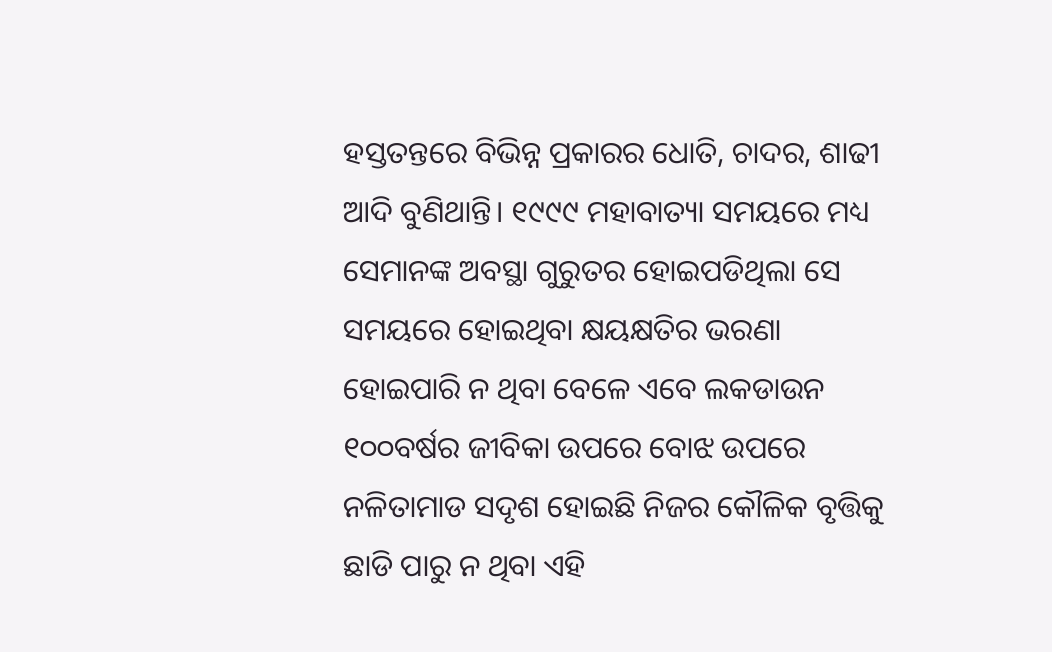ହସ୍ତତନ୍ତରେ ବିଭିନ୍ନ ପ୍ରକାରର ଧୋତି, ଚାଦର, ଶାଢୀ ଆଦି ବୁଣିଥାନ୍ତି। ୧୯୯୯ ମହାବାତ୍ୟା ସମୟରେ ମଧ୍ୟ ସେମାନଙ୍କ ଅବସ୍ଥା ଗୁରୁତର ହୋଇପଡିଥିଲା ସେ ସମୟରେ ହୋଇଥିବା କ୍ଷୟକ୍ଷତିର ଭରଣା ହୋଇପାରି ନ ଥିବା ବେଳେ ଏବେ ଲକଡାଉନ ୧୦୦ବର୍ଷର ଜୀବିକା ଉପରେ ବୋଝ ଉପରେ ନଳିତାମାଡ ସଦୃଶ ହୋଇଛି ନିଜର କୌଳିକ ବୃତ୍ତିକୁ ଛାଡି ପାରୁ ନ ଥିବା ଏହି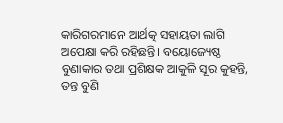କାରିଗରମାନେ ଆର୍ଥତ୍କ ସହାୟତା ଲାଗି ଅପେକ୍ଷା କରି ରହିଛନ୍ତି। ବୟୋଜ୍ୟେଷ୍ଠ ବୁଣାକାର ତଥା ପ୍ରଶିକ୍ଷକ ଆକୁଳି ସୂର କୁହନ୍ତି, ତନ୍ତ ବୁଣି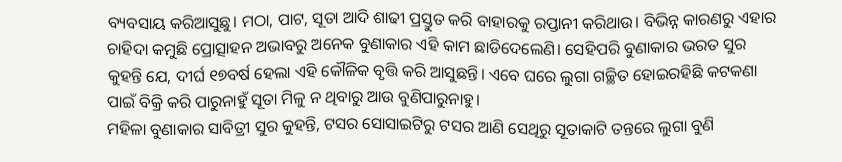ବ୍ୟବସାୟ କରିଆସୁଛୁ। ମଠା, ପାଟ, ସୂତା ଆଦି ଶାଢୀ ପ୍ରସ୍ତୁତ କରି ବାହାରକୁ ରପ୍ତାନୀ କରିଥାଉ। ବିଭିନ୍ନ କାରଣରୁ ଏହାର ଚାହିଦା କମୁଛି ପ୍ରୋତ୍ସାହନ ଅଭାବରୁ ଅନେକ ବୁଣାକାର ଏହି କାମ ଛାଡିଦେଲେଣି। ସେହିପରି ବୁଣାକାର ଭରତ ସୁର କୁହନ୍ତି ଯେ, ଦୀର୍ଘ ୧୭ବର୍ଷ ହେଲା ଏହି କୌଳିକ ବୃତ୍ତି କରି ଆସୁଛନ୍ତି। ଏବେ ଘରେ ଲୁଗା ଗଚ୍ଛିତ ହୋଇରହିଛି କଟକଣା ପାଇଁ ବିକ୍ରି କରି ପାରୁନାହୁଁ ସୂତା ମିଳୁ ନ ଥିବାରୁ ଆଉ ବୁଣିପାରୁନାହୁ।
ମହିଳା ବୁଣାକାର ସାବିତ୍ରୀ ସୁର କୁହନ୍ତି, ଟସର ସୋସାଇଟିରୁ ଟସର ଆଣି ସେଥିରୁ ସୂତାକାଟି ତନ୍ତରେ ଲୁଗା ବୁଣି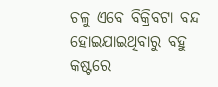ଚଳୁ ଏବେ ବିକ୍ରିବଟା ବନ୍ଦ ହୋଇଯାଇଥିବାରୁ ବହୁ କଷ୍ଟରେ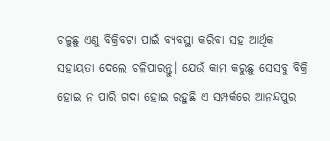ଚଳୁଛୁ ଏଣୁ ବିକ୍ରିବଟା ପାଇଁ ବ୍ୟବସ୍ଥା କରିବା ସହ ଆର୍ଥିକ ସହାୟତା ଦେଲେ ଚଳିପାରନ୍ତୁ। ଯେଉଁ କାମ କରୁଛୁ ସେସବୁ ବିକ୍ରି ହୋଇ ନ ପାରି ଗଦା ହୋଇ ରହୁଛି ଏ ସମ୍ପର୍କରେ ଆନନ୍ଦପୁର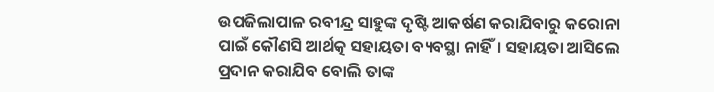ଉପଜିଲାପାଳ ରବୀନ୍ଦ୍ର ସାହୁଙ୍କ ଦୃଷ୍ଟି ଆକର୍ଷଣ କରାଯିବାରୁ କରୋନା ପାଇଁ କୌଣସି ଆର୍ଥତ୍କ ସହାୟତା ବ୍ୟବସ୍ଥା ନାହିଁ। ସହାୟତା ଆସିଲେ ପ୍ରଦାନ କରାଯିବ ବୋଲି ତାଙ୍କ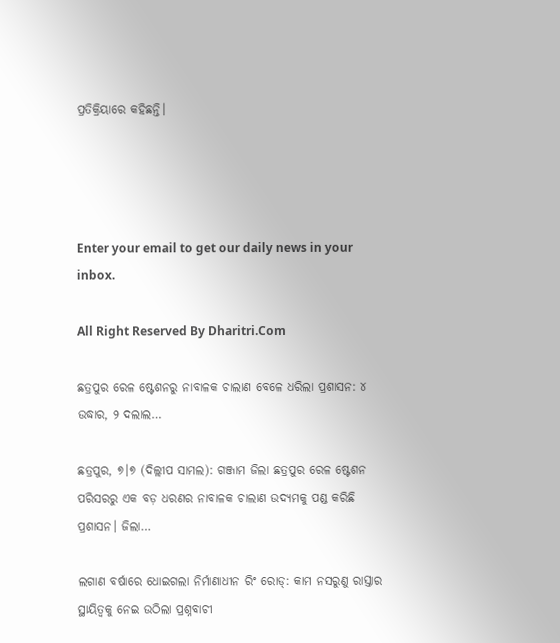ପ୍ରତିକ୍ରିୟାରେ କହିଛନ୍ତି।




Enter your email to get our daily news in your inbox.

All Right Reserved By Dharitri.Com

ଛତ୍ରପୁର ରେଳ ଷ୍ଟେଶନରୁ ନାବାଳକ ଚାଲାଣ ବେଳେ ଧରିଲା ପ୍ରଶାସନ: ୪ ଉଦ୍ଧାର, ୨ ଦଲାଲ…

ଛତ୍ରପୁର, ୭।୭ (ଦିଲ୍ଲୀପ ସାମଲ): ଗଞ୍ଜାମ ଜିଲା ଛତ୍ରପୁର ରେଳ ଷ୍ଟେଶନ ପରିସରରୁ ଏକ ବଡ଼ ଧରଣର ନାବାଳକ ଚାଲାଣ ଉଦ୍ୟମକୁ ପଣ୍ଡ କରିଛି ପ୍ରଶାସନ। ଜିଲା…

ଲଗାଣ ବର୍ଷାରେ ଧୋଇଗଲା ନିର୍ମାଣାଧୀନ ରିଂ ରୋଡ୍‌: କାମ ନସରୁଣୁ ରାସ୍ତାର ସ୍ଥାୟିତ୍ୱକୁ ନେଇ ଉଠିଲା ପ୍ରଶ୍ନବାଚୀ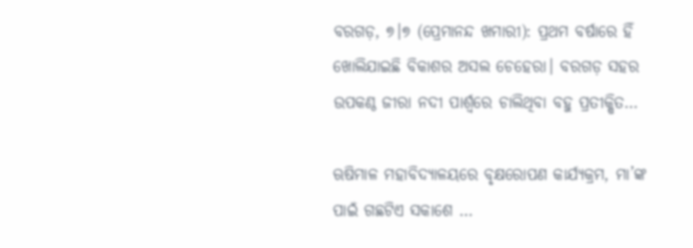ବରଗଡ଼, ୭।୭ (ପ୍ରେମାନନ୍ଦ ଖମାରୀ): ପ୍ରଥମ ବର୍ଷାରେ ହିଁ ଖୋଲିଯାଇଛି ବିକାଶର ଅସଲ ଚେହେରା। ବରଗଡ଼ ସହର ଉପକଣ୍ଠ ଜୀରା ନଦୀ ପାର୍ଶ୍ୱରେ ଚାଲିଥିବା ବହୁ ପ୍ରତୀକ୍ଷିତ…

ଋଷିମାଳ ମହାବିଦ୍ୟାଳୟରେ ବୃକ୍ଷରୋପଣ କାର୍ଯ୍ୟକ୍ରମ, ମା’ଙ୍କ ପାଇଁ ଗଛଟିଏ ସକାଶେ …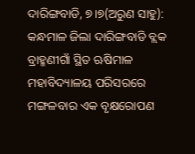ଦାରିଙ୍ଗବାଡି, ୭।୭(ଅରୁଣ ସାହୁ): କନ୍ଧମାଳ ଜିଲା ଦାରିଙ୍ଗବାଡି ବ୍ଲକ ବ୍ରାହ୍ମଣୀଗାଁ ସ୍ଥିତ ଋଷିମାଳ ମହାବିଦ୍ୟାଳୟ ପରିସରରେ ମଙ୍ଗଳବାର ଏକ ବୃକ୍ଷରୋପଣ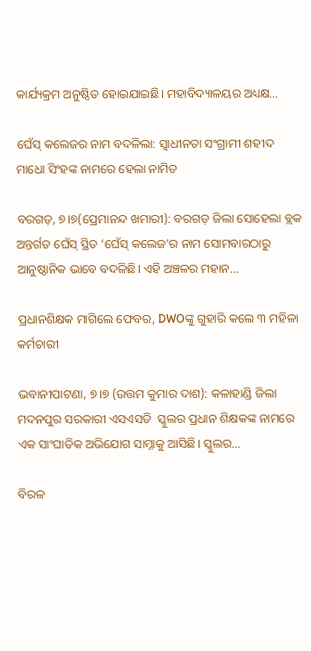କାର୍ଯ୍ୟକ୍ରମ ଅନୁଷ୍ଠିତ ହୋଇଯାଇଛି। ମହାବିଦ୍ୟାଳୟର ଅଧ୍ୟକ୍ଷ…

ଘେଁସ୍ କଲେଜର ନାମ ବଦଳିଲା: ସ୍ୱାଧୀନତା ସଂଗ୍ରାମୀ ଶହୀଦ ମାଧୋ ସିଂହଙ୍କ ନାମରେ ହେଲା ନାମିତ

ବରଗଡ଼, ୭।୭(ପ୍ରେମାନନ୍ଦ ଖମାରୀ): ବରଗଡ଼ ଜିଲା ସୋହେଲା ବ୍ଲକ ଅନ୍ତର୍ଗତ ଘେଁସ୍ ସ୍ଥିତ ‘ଘେଁସ୍ କଲେଜ’ର ନାମ ସୋମବାରଠାରୁ ଆନୁଷ୍ଠାନିକ ଭାବେ ବଦଳିଛି। ଏହି ଅଞ୍ଚଳର ମହାନ…

ପ୍ରଧାନଶିକ୍ଷକ ମାଗିଲେ ଫେବର, DWOଙ୍କୁ ଗୁହାରି କଲେ ୩ ମହିଳା କର୍ମଚାରୀ

ଭବାନୀପାଟଣା, ୭।୭ (ଉତ୍ତମ କୁମାର ଦାଶ): କଳାହାଣ୍ଡି ଜିଲା ମଦନପୁର ସରକାରୀ ଏସଏସଡି  ସ୍କୁଲର ପ୍ରଧାନ ଶିକ୍ଷକଙ୍କ ନାମରେ ଏକ ସାଂଘାତିକ ଅଭିଯୋଗ ସାମ୍ନାକୁ ଆସିଛି। ସ୍କୁଲର…

ବିରଳ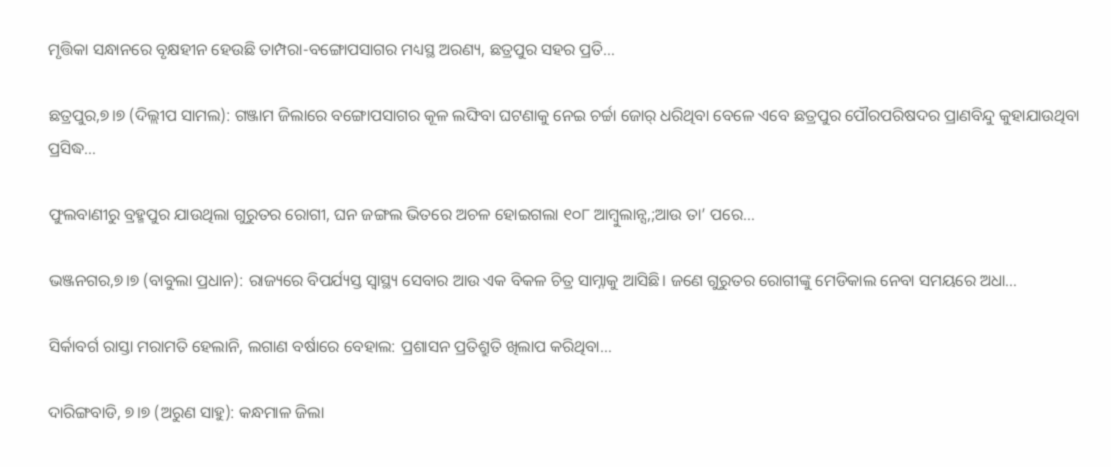ମୃତ୍ତିକା ସନ୍ଧାନରେ ବୃକ୍ଷହୀନ ହେଉଛି ତାମ୍ପରା-ବଙ୍ଗୋପସାଗର ମଧ୍ୟସ୍ଥ ଅରଣ୍ୟ, ଛତ୍ରପୁର ସହର ପ୍ରତି…

ଛତ୍ରପୁର,୭।୭ (ଦିଲ୍ଲୀପ ସାମଲ): ଗଞ୍ଜାମ ଜିଲାରେ ବଙ୍ଗୋପସାଗର କୂଳ ଲଙ୍ଘିବା ଘଟଣାକୁ ନେଇ ଚର୍ଚ୍ଚା ଜୋର୍ ଧରିଥିବା ବେଳେ ଏବେ ଛତ୍ରପୁର ପୌରପରିଷଦର ପ୍ରାଣବିନ୍ଦୁ କୁହାଯାଉଥିବା ପ୍ରସିଦ୍ଧ…

ଫୁଲବାଣୀରୁ ବ୍ରହ୍ମପୁର ଯାଉଥିଲା ଗୁରୁତର ରୋଗୀ, ଘନ ଜଙ୍ଗଲ ଭିତରେ ଅଚଳ ହୋଇଗଲା ୧୦୮ ଆମ୍ବୁଲାନ୍ସ,;ଆଉ ତା’ ପରେ…

ଭଞ୍ଜନଗର,୭।୭ (ବାବୁଲା ପ୍ରଧାନ): ରାଜ୍ୟରେ ବିପର୍ଯ୍ୟସ୍ତ ସ୍ୱାସ୍ଥ୍ୟ ସେବାର ଆଉ ଏକ ବିକଳ ଚିତ୍ର ସାମ୍ନାକୁ ଆସିଛି। ଜଣେ ଗୁରୁତର ରୋଗୀଙ୍କୁ ମେଡିକାଲ ନେବା ସମୟରେ ଅଧା…

ସିର୍କାବର୍ଗ ରାସ୍ତା ମରାମତି ହେଲାନି, ଲଗାଣ ବର୍ଷାରେ ବେହାଲ: ପ୍ରଶାସନ ପ୍ରତିଶ୍ରୁତି ଖିଲାପ କରିଥିବା…

ଦାରିଙ୍ଗବାଡି, ୭।୭ (ଅରୁଣ ସାହୁ): କନ୍ଧମାଳ ଜିଲା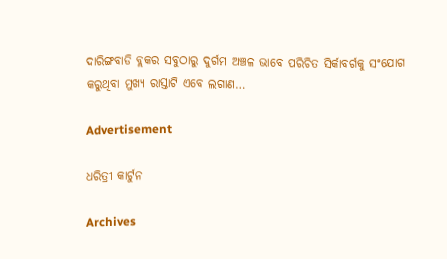ଦାରିଙ୍ଗବାଡି ବ୍ଲକର ସବୁଠାରୁ ଦୁର୍ଗମ ଅଞ୍ଚଳ ଭାବେ ପରିଚିତ ସିର୍କାବର୍ଗକୁ ସଂଯୋଗ କରୁଥିବା ମୁଖ୍ୟ ରାସ୍ତାଟି ଏବେ ଲଗାଣ…

Advertisement

ଧରିତ୍ରୀ କାର୍ଟୁନ

Archives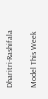Dharitri-Rashifala

Model This Week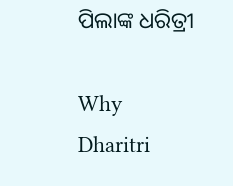ପିଲାଙ୍କ ଧରିତ୍ରୀ

Why Dharitri